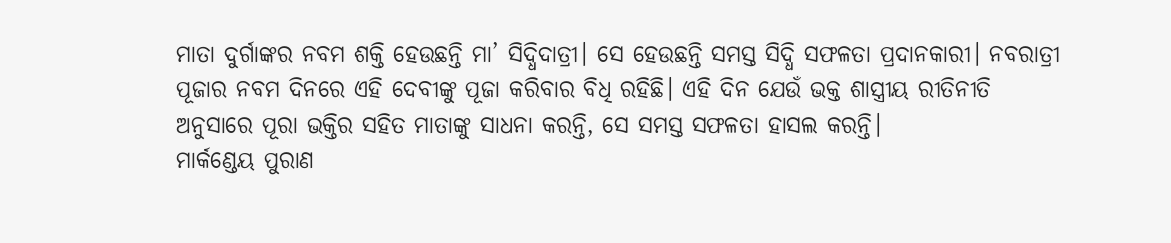ମାତା ଦୁର୍ଗାଙ୍କର ନବମ ଶକ୍ତି ହେଉଛନ୍ତି ମା’ ସିଦ୍ଧିଦାତ୍ରୀ। ସେ ହେଉଛନ୍ତି ସମସ୍ତ ସିଦ୍ଧି ସଫଳତା ପ୍ରଦାନକାରୀ। ନବରାତ୍ରୀ ପୂଜାର ନବମ ଦିନରେ ଏହି ଦେବୀଙ୍କୁ ପୂଜା କରିବାର ବିଧି ରହିଛି। ଏହି ଦିନ ଯେଉଁ ଭକ୍ତ ଶାସ୍ତ୍ରୀୟ ରୀତିନୀତି ଅନୁସାରେ ପୂରା ଭକ୍ତିର ସହିତ ମାତାଙ୍କୁ ସାଧନା କରନ୍ତି, ସେ ସମସ୍ତ ସଫଳତା ହାସଲ କରନ୍ତି।
ମାର୍କଣ୍ଡେୟ ପୁରାଣ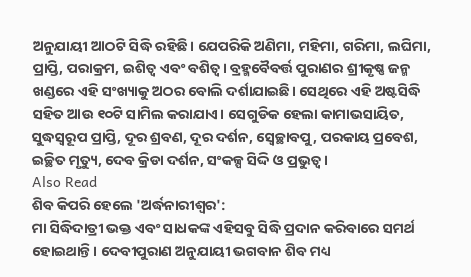ଅନୁଯାୟୀ ଆଠଟି ସିଦ୍ଧି ରହିଛି। ଯେପରିକି ଅଣିମା, ମହିମା, ଗରିମା, ଲଘିମା, ପ୍ରାପ୍ତି, ପରାକ୍ରମ, ଇଶିତ୍ୱ ଏବଂ ବଶିତ୍ୱ। ବ୍ରହ୍ମବୈବର୍ତ୍ତ ପୁରାଣର ଶ୍ରୀକୃଷ୍ଣ ଜନ୍ମ ଖଣ୍ଡରେ ଏହି ସଂଖ୍ୟାକୁ ଅଠର ବୋଲି ଦର୍ଶାଯାଇଛି। ସେଥିରେ ଏହି ଅଷ୍ଟସିଦ୍ଧି ସହିତ ଆଉ ୧୦ଟି ସାମିଲ କରାଯାଏ। ସେଗୁଡିକ ହେଲା କାମାଭସାୟିତ, ସୁଦ୍ଧସ୍ୱରୂପ ପ୍ରାପ୍ତି, ଦୂର ଶ୍ରବଣ, ଦୂର ଦର୍ଶନ, ସ୍ୱେଚ୍ଛାବପୁ, ପରକାୟ ପ୍ରବେଶ, ଇଚ୍ଛିତ ମୃତ୍ୟୁ, ଦେବ କ୍ରିଡା ଦର୍ଶନ, ସଂକଳ୍ପ ସିଦ୍ଦି ଓ ପ୍ରଭୁତ୍ୱ।
Also Read
ଶିବ କିପରି ହେଲେ 'ଅର୍ଦ୍ଧନାରୀଶ୍ୱର':
ମା ସିଦ୍ଧିଦାତ୍ରୀ ଭକ୍ତ ଏବଂ ସାଧକଙ୍କ ଏହିସବୁ ସିଦ୍ଧି ପ୍ରଦାନ କରିବାରେ ସମର୍ଥ ହୋଇଥାନ୍ତି। ଦେବୀପୁରାଣ ଅନୁଯାୟୀ ଭଗବାନ ଶିବ ମଧ୍ୟ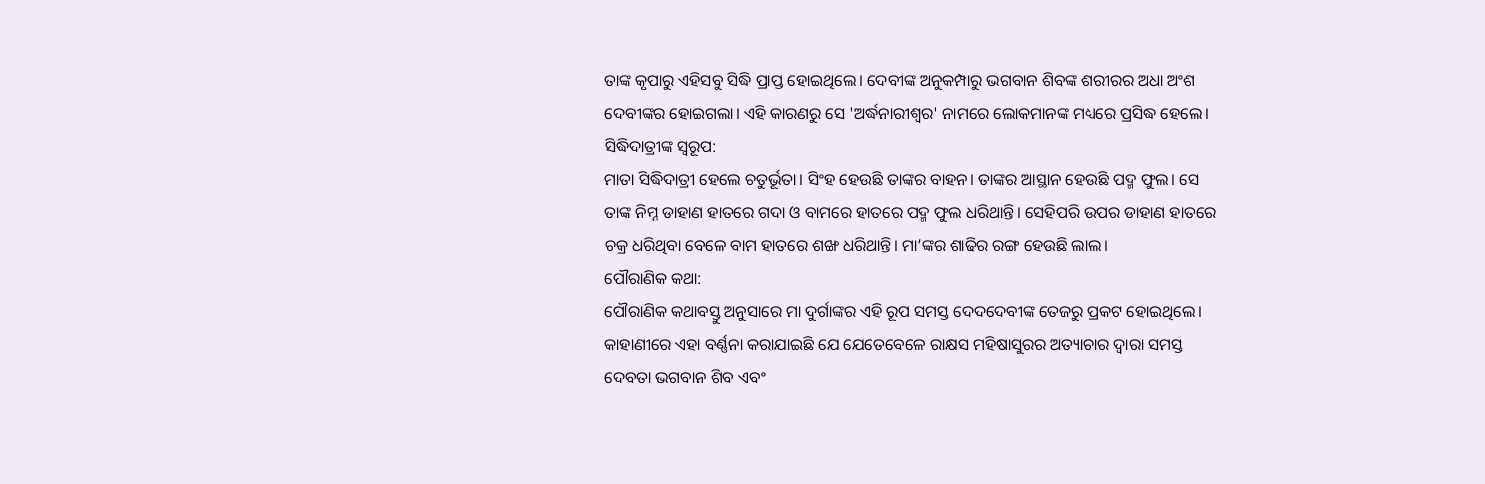ତାଙ୍କ କୃପାରୁ ଏହିସବୁ ସିଦ୍ଧି ପ୍ରାପ୍ତ ହୋଇଥିଲେ। ଦେବୀଙ୍କ ଅନୁକମ୍ପାରୁ ଭଗବାନ ଶିବଙ୍କ ଶରୀରର ଅଧା ଅଂଶ ଦେବୀଙ୍କର ହୋଇଗଲା। ଏହି କାରଣରୁ ସେ 'ଅର୍ଦ୍ଧନାରୀଶ୍ୱର' ନାମରେ ଲୋକମାନଙ୍କ ମଧ୍ୟରେ ପ୍ରସିଦ୍ଧ ହେଲେ।
ସିଦ୍ଧିଦାତ୍ରୀଙ୍କ ସ୍ୱରୂପ:
ମାତା ସିଦ୍ଧିଦାତ୍ରୀ ହେଲେ ଚତୁର୍ଭୂତା। ସିଂହ ହେଉଛି ତାଙ୍କର ବାହନ। ତାଙ୍କର ଆସ୍ଥାନ ହେଉଛି ପଦ୍ମ ଫୁଲ। ସେ ତାଙ୍କ ନିମ୍ନ ଡାହାଣ ହାତରେ ଗଦା ଓ ବାମରେ ହାତରେ ପଦ୍ମ ଫୁଲ ଧରିଥାନ୍ତି। ସେହିପରି ଉପର ଡାହାଣ ହାତରେ ଚକ୍ର ଧରିଥିବା ବେଳେ ବାମ ହାତରେ ଶଙ୍ଖ ଧରିଥାନ୍ତି। ମା’ଙ୍କର ଶାଢିର ରଙ୍ଗ ହେଉଛି ଲାଲ।
ପୌରାଣିକ କଥା:
ପୌରାଣିକ କଥାବସ୍ତୁ ଅନୁସାରେ ମା ଦୁର୍ଗାଙ୍କର ଏହି ରୂପ ସମସ୍ତ ଦେଦଦେବୀଙ୍କ ତେଜରୁ ପ୍ରକଟ ହୋଇଥିଲେ। କାହାଣୀରେ ଏହା ବର୍ଣ୍ଣନା କରାଯାଇଛି ଯେ ଯେତେବେଳେ ରାକ୍ଷସ ମହିଷାସୁରର ଅତ୍ୟାଚାର ଦ୍ୱାରା ସମସ୍ତ ଦେବତା ଭଗବାନ ଶିବ ଏବଂ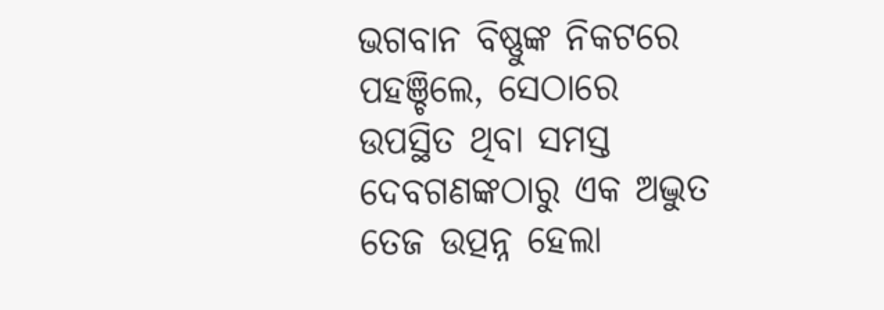ଭଗବାନ ବିଷ୍ଣୁଙ୍କ ନିକଟରେ ପହଞ୍ଚିଲେ, ସେଠାରେ ଉପସ୍ଥିତ ଥିବା ସମସ୍ତ ଦେବଗଣଙ୍କଠାରୁ ଏକ ଅଦ୍ଭୁତ ତେଜ ଉତ୍ପନ୍ନ ହେଲା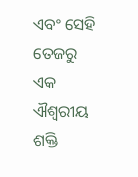ଏବଂ ସେହି ତେଜରୁ ଏକ ଐଶ୍ୱରୀୟ ଶକ୍ତି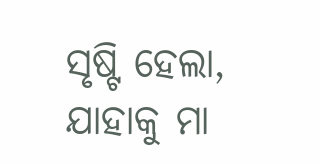ସୃଷ୍ଟି ହେଲା, ଯାହାକୁ ମା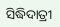ସିଦ୍ଧିଦାତ୍ରୀ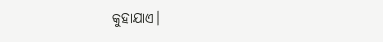କୁହାଯାଏ।